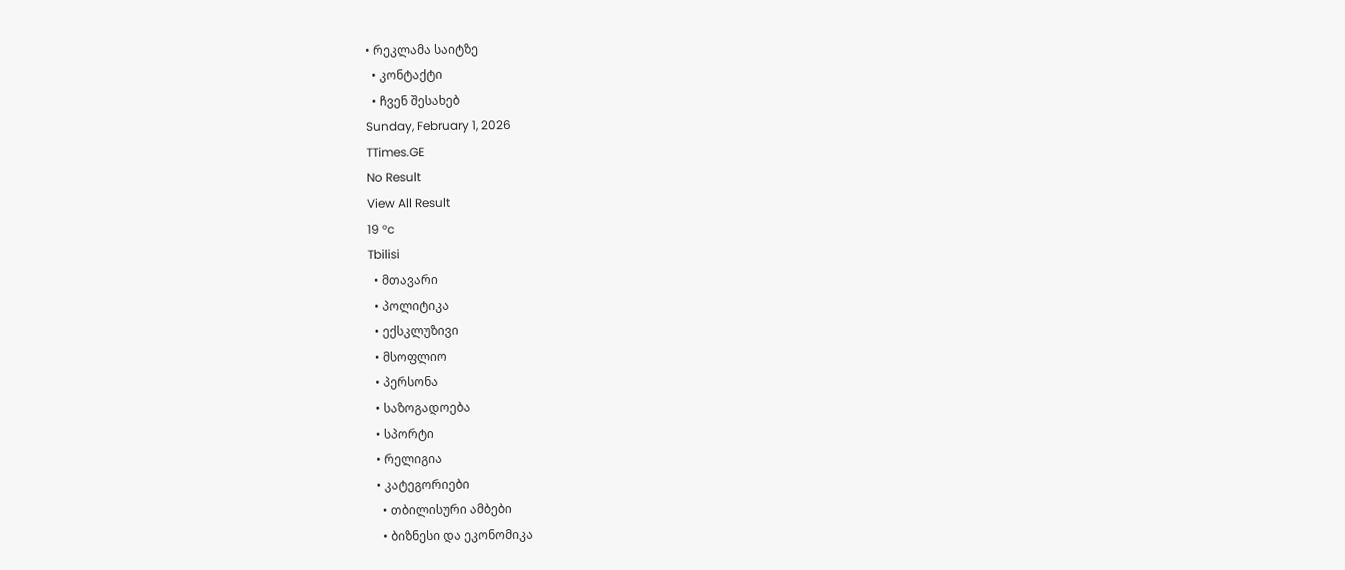• რეკლამა საიტზე
  • კონტაქტი
  • ჩვენ შესახებ
Sunday, February 1, 2026
TTimes.GE
No Result
View All Result
19 °c
Tbilisi
  • მთავარი
  • პოლიტიკა
  • ექსკლუზივი
  • მსოფლიო
  • პერსონა
  • საზოგადოება
  • სპორტი
  • რელიგია
  • კატეგორიები
    • თბილისური ამბები
    • ბიზნესი და ეკონომიკა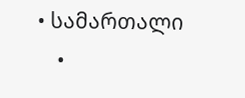• სამართალი
    •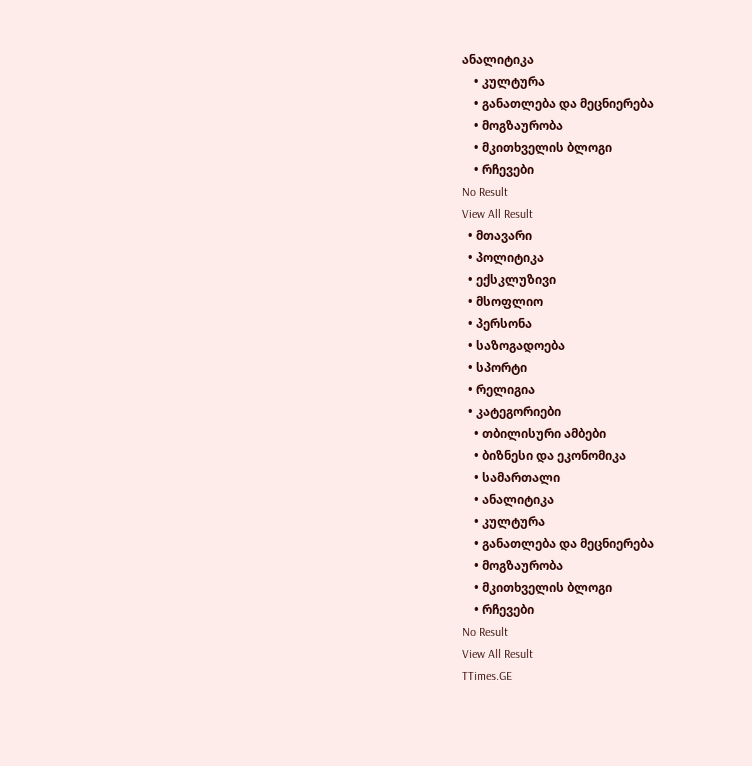ანალიტიკა
    • კულტურა
    • განათლება და მეცნიერება
    • მოგზაურობა
    • მკითხველის ბლოგი
    • რჩევები
No Result
View All Result
  • მთავარი
  • პოლიტიკა
  • ექსკლუზივი
  • მსოფლიო
  • პერსონა
  • საზოგადოება
  • სპორტი
  • რელიგია
  • კატეგორიები
    • თბილისური ამბები
    • ბიზნესი და ეკონომიკა
    • სამართალი
    • ანალიტიკა
    • კულტურა
    • განათლება და მეცნიერება
    • მოგზაურობა
    • მკითხველის ბლოგი
    • რჩევები
No Result
View All Result
TTimes.GE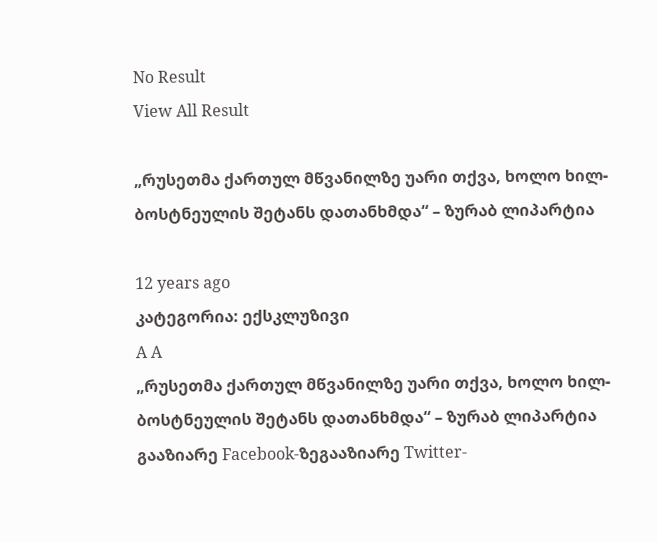No Result
View All Result

„რუსეთმა ქართულ მწვანილზე უარი თქვა, ხოლო ხილ-ბოსტნეულის შეტანს დათანხმდა“ – ზურაბ ლიპარტია

12 years ago
კატეგორია: ექსკლუზივი
A A
„რუსეთმა ქართულ მწვანილზე უარი თქვა, ხოლო ხილ-ბოსტნეულის შეტანს დათანხმდა“ – ზურაბ ლიპარტია
გააზიარე Facebook-ზეგააზიარე Twitter-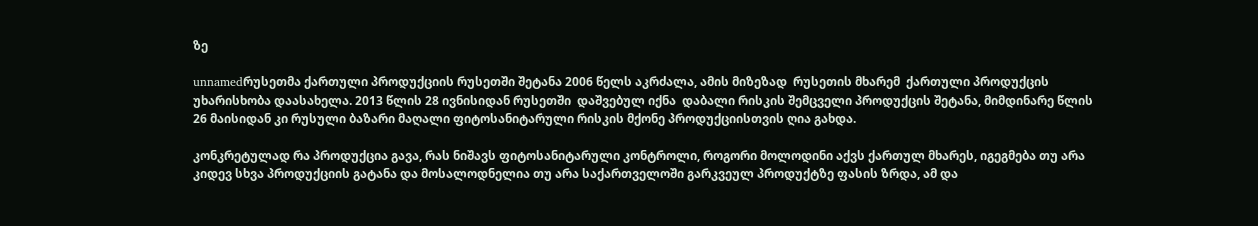ზე

unnamedრუსეთმა ქართული პროდუქციის რუსეთში შეტანა 2006 წელს აკრძალა, ამის მიზეზად  რუსეთის მხარემ  ქართული პროდუქცის უხარისხობა დაასახელა. 2013 წლის 28 ივნისიდან რუსეთში  დაშვებულ იქნა  დაბალი რისკის შემცველი პროდუქცის შეტანა, მიმდინარე წლის 26 მაისიდან კი რუსული ბაზარი მაღალი ფიტოსანიტარული რისკის მქონე პროდუქციისთვის ღია გახდა.

კონკრეტულად რა პროდუქცია გავა, რას ნიშავს ფიტოსანიტარული კონტროლი, როგორი მოლოდინი აქვს ქართულ მხარეს, იგეგმება თუ არა კიდევ სხვა პროდუქციის გატანა და მოსალოდნელია თუ არა საქართველოში გარკვეულ პროდუქტზე ფასის ზრდა, ამ და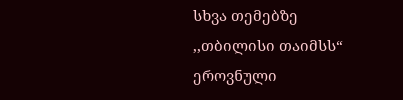სხვა თემებზე ,,თბილისი თაიმსს“ ეროვნული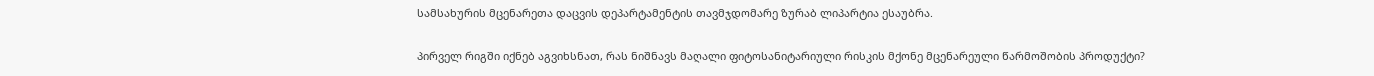სამსახურის მცენარეთა დაცვის დეპარტამენტის თავმჯდომარე ზურაბ ლიპარტია ესაუბრა.

პირველ რიგში იქნებ აგვიხსნათ, რას ნიშნავს მაღალი ფიტოსანიტარიული რისკის მქონე მცენარეული წარმოშობის პროდუქტი?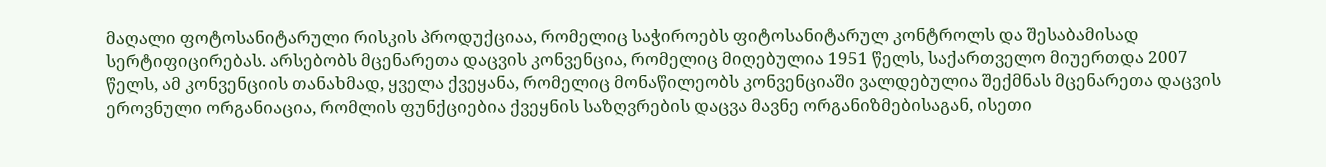მაღალი ფოტოსანიტარული რისკის პროდუქციაა, რომელიც საჭიროებს ფიტოსანიტარულ კონტროლს და შესაბამისად სერტიფიცირებას. არსებობს მცენარეთა დაცვის კონვენცია, რომელიც მიღებულია 1951 წელს, საქართველო მიუერთდა 2007 წელს, ამ კონვენციის თანახმად, ყველა ქვეყანა, რომელიც მონაწილეობს კონვენციაში ვალდებულია შექმნას მცენარეთა დაცვის ეროვნული ორგანიაცია, რომლის ფუნქციებია ქვეყნის საზღვრების დაცვა მავნე ორგანიზმებისაგან, ისეთი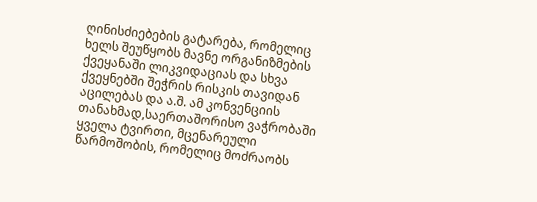ღინისძიებების გატარება, რომელიც ხელს შეუწყობს მავნე ორგანიზმების ქვეყანაში ლიკვიდაციას და სხვა ქვეყნებში შეჭრის რისკის თავიდან აცილებას და ა.შ. ამ კონვენციის თანახმად,საერთაშორისო ვაჭრობაში ყველა ტვირთი, მცენარეული წარმოშობის, რომელიც მოძრაობს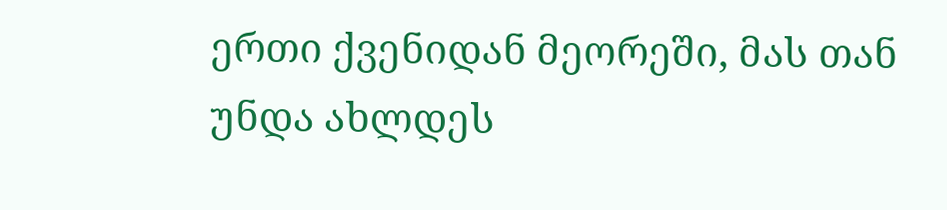ერთი ქვენიდან მეორეში, მას თან უნდა ახლდეს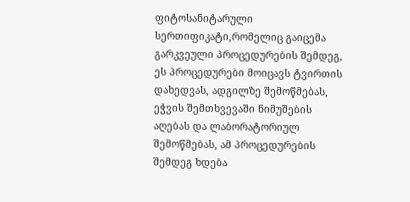ფიტოსანიტარული სერთიფიკატი,რომელიც გაიცემა გარკვეული პროცედურების შემდეგ, ეს პროცედურები მოიცავს ტვირთის დახედვას, ადგილზე შემოწმებას, ეჭვის შემთხვევაში ნიმუშების აღებას და ლაბორატორიულ შემოწმებას, ამ პროცედურების შემდეგ ხდება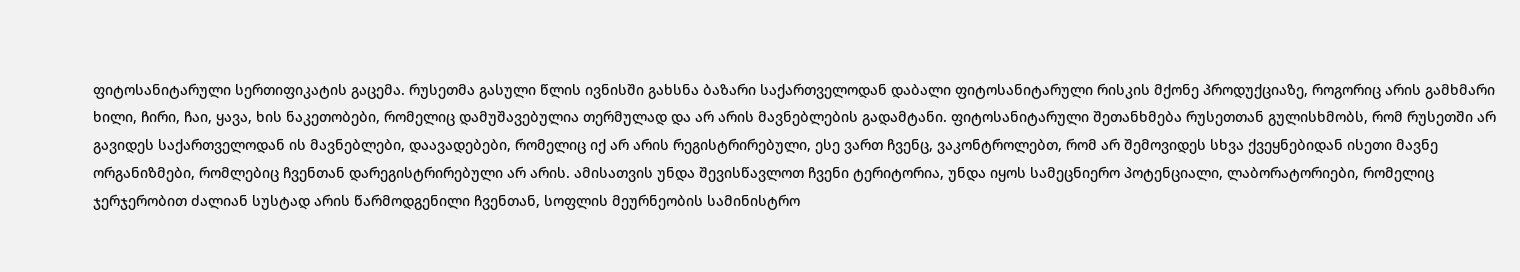ფიტოსანიტარული სერთიფიკატის გაცემა. რუსეთმა გასული წლის ივნისში გახსნა ბაზარი საქართველოდან დაბალი ფიტოსანიტარული რისკის მქონე პროდუქციაზე, როგორიც არის გამხმარი ხილი, ჩირი, ჩაი, ყავა, ხის ნაკეთობები, რომელიც დამუშავებულია თერმულად და არ არის მავნებლების გადამტანი. ფიტოსანიტარული შეთანხმება რუსეთთან გულისხმობს, რომ რუსეთში არ გავიდეს საქართველოდან ის მავნებლები, დაავადებები, რომელიც იქ არ არის რეგისტრირებული, ესე ვართ ჩვენც, ვაკონტროლებთ, რომ არ შემოვიდეს სხვა ქვეყნებიდან ისეთი მავნე ორგანიზმები, რომლებიც ჩვენთან დარეგისტრირებული არ არის. ამისათვის უნდა შევისწავლოთ ჩვენი ტერიტორია, უნდა იყოს სამეცნიერო პოტენციალი, ლაბორატორიები, რომელიც ჯერჯერობით ძალიან სუსტად არის წარმოდგენილი ჩვენთან, სოფლის მეურნეობის სამინისტრო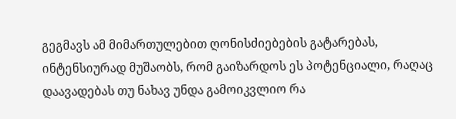გეგმავს ამ მიმართულებით ღონისძიებების გატარებას, ინტენსიურად მუშაობს, რომ გაიზარდოს ეს პოტენციალი, რაღაც დაავადებას თუ ნახავ უნდა გამოიკვლიო რა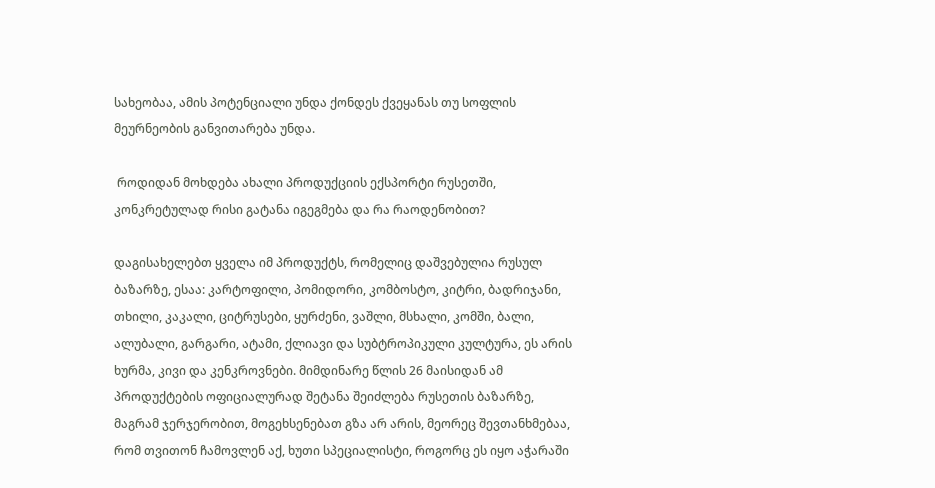სახეობაა, ამის პოტენციალი უნდა ქონდეს ქვეყანას თუ სოფლის მეურნეობის განვითარება უნდა.

 როდიდან მოხდება ახალი პროდუქციის ექსპორტი რუსეთში, კონკრეტულად რისი გატანა იგეგმება და რა რაოდენობით?

დაგისახელებთ ყველა იმ პროდუქტს, რომელიც დაშვებულია რუსულ ბაზარზე, ესაა: კარტოფილი, პომიდორი, კომბოსტო, კიტრი, ბადრიჯანი, თხილი, კაკალი, ციტრუსები, ყურძენი, ვაშლი, მსხალი, კომში, ბალი, ალუბალი, გარგარი, ატამი, ქლიავი და სუბტროპიკული კულტურა, ეს არის ხურმა, კივი და კენკროვნები. მიმდინარე წლის 26 მაისიდან ამ პროდუქტების ოფიციალურად შეტანა შეიძლება რუსეთის ბაზარზე, მაგრამ ჯერჯერობით, მოგეხსენებათ გზა არ არის, მეორეც შევთანხმებაა, რომ თვითონ ჩამოვლენ აქ, ხუთი სპეციალისტი, როგორც ეს იყო აჭარაში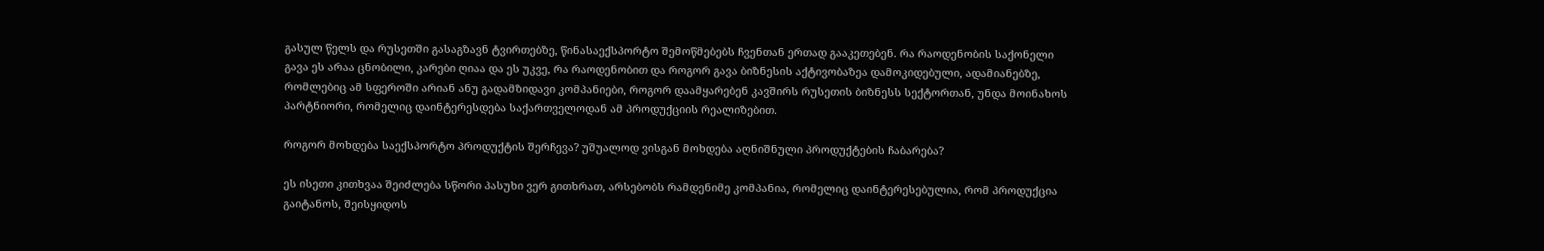გასულ წელს და რუსეთში გასაგზავნ ტვირთებზე, წინასაექსპორტო შემოწმებებს ჩვენთან ერთად გააკეთებენ. რა რაოდენობის საქონელი გავა ეს არაა ცნობილი, კარები ღიაა და ეს უკვე, რა რაოდენობით და როგორ გავა ბიზნესის აქტივობაზეა დამოკიდებული, ადამიანებზე, რომლებიც ამ სფეროში არიან ანუ გადამზიდავი კომპანიები, როგორ დაამყარებენ კავშირს რუსეთის ბიზნესს სექტორთან, უნდა მოინახოს პარტნიორი, რომელიც დაინტერესდება საქართველოდან ამ პროდუქციის რეალიზებით.

როგორ მოხდება საექსპორტო პროდუქტის შერჩევა? უშუალოდ ვისგან მოხდება აღნიშნული პროდუქტების ჩაბარება?

ეს ისეთი კითხვაა შეიძლება სწორი პასუხი ვერ გითხრათ, არსებობს რამდენიმე კომპანია, რომელიც დაინტერესებულია, რომ პროდუქცია გაიტანოს, შეისყიდოს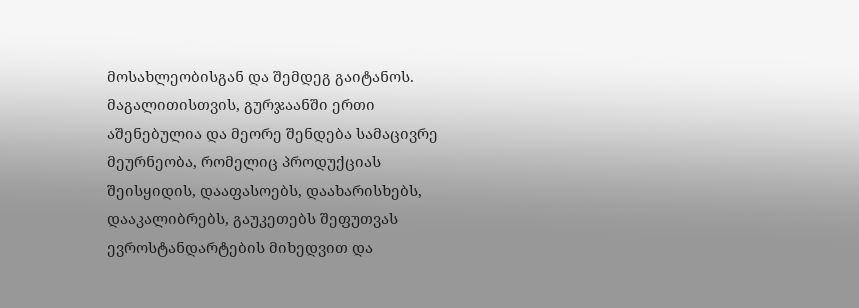მოსახლეობისგან და შემდეგ გაიტანოს. მაგალითისთვის, გურჯაანში ერთი აშენებულია და მეორე შენდება სამაცივრე მეურნეობა, რომელიც პროდუქციას შეისყიდის, დააფასოებს, დაახარისხებს, დააკალიბრებს, გაუკეთებს შეფუთვას ევროსტანდარტების მიხედვით და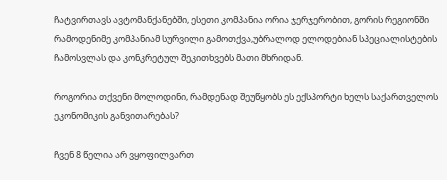ჩატვირთავს ავტომანქანებში, ესეთი კომპანია ორია ჯერჯერობით, გორის რეგიონში რამოდენიმე კომპანიამ სურვილი გამოთქვა,უბრალოდ ელოდებიან სპეციალისტების ჩამოსვლას და კონკრეტულ შეკითხვებს მათი მხრიდან.

როგორია თქვენი მოლოდინი, რამდენად შეუწყობს ეს ექსპორტი ხელს საქართველოს ეკონომიკის განვითარებას?

ჩვენ 8 წელია არ ვყოფილვართ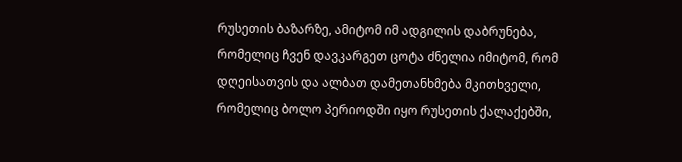რუსეთის ბაზარზე, ამიტომ იმ ადგილის დაბრუნება, რომელიც ჩვენ დავკარგეთ ცოტა ძნელია იმიტომ, რომ დღეისათვის და ალბათ დამეთანხმება მკითხველი, რომელიც ბოლო პერიოდში იყო რუსეთის ქალაქებში,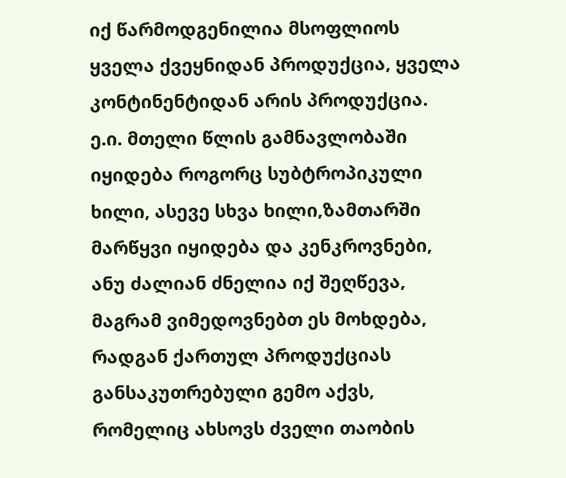იქ წარმოდგენილია მსოფლიოს ყველა ქვეყნიდან პროდუქცია, ყველა კონტინენტიდან არის პროდუქცია. ე.ი. მთელი წლის გამნავლობაში იყიდება როგორც სუბტროპიკული ხილი, ასევე სხვა ხილი,ზამთარში მარწყვი იყიდება და კენკროვნები, ანუ ძალიან ძნელია იქ შეღწევა, მაგრამ ვიმედოვნებთ ეს მოხდება, რადგან ქართულ პროდუქციას განსაკუთრებული გემო აქვს, რომელიც ახსოვს ძველი თაობის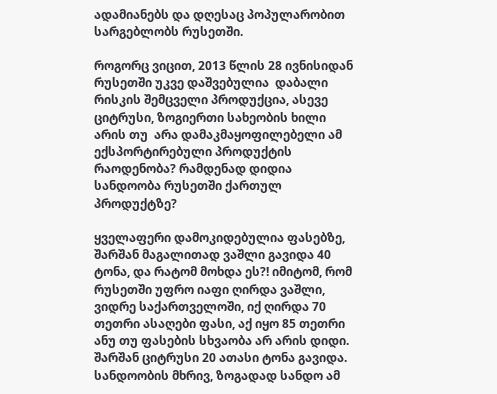ადამიანებს და დღესაც პოპულარობით სარგებლობს რუსეთში.

როგორც ვიცით, 2013 წლის 28 ივნისიდან რუსეთში უკვე დაშვებულია  დაბალი რისკის შემცველი პროდუქცია, ასევე ციტრუსი, ზოგიერთი სახეობის ხილი არის თუ  არა დამაკმაყოფილებელი ამ ექსპორტირებული პროდუქტის რაოდენობა? რამდენად დიდია სანდოობა რუსეთში ქართულ პროდუქტზე?

ყველაფერი დამოკიდებულია ფასებზე, შარშან მაგალითად ვაშლი გავიდა 40 ტონა, და რატომ მოხდა ეს?! იმიტომ, რომ რუსეთში უფრო იაფი ღირდა ვაშლი, ვიდრე საქართველოში, იქ ღირდა 70 თეთრი ასაღები ფასი, აქ იყო 85 თეთრი ანუ თუ ფასების სხვაობა არ არის დიდი. შარშან ციტრუსი 20 ათასი ტონა გავიდა. სანდოობის მხრივ, ზოგადად სანდო ამ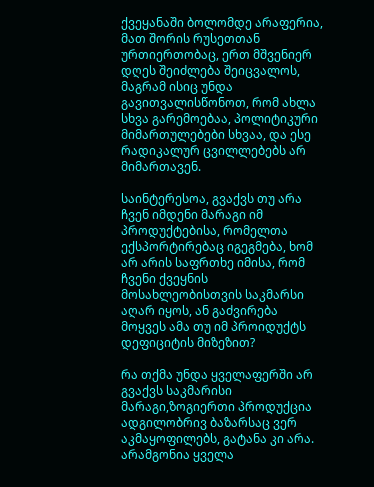ქვეყანაში ბოლომდე არაფერია, მათ შორის რუსეთთან ურთიერთობაც, ერთ მშვენიერ დღეს შეიძლება შეიცვალოს, მაგრამ ისიც უნდა გავითვალისწონოთ, რომ ახლა სხვა გარემოებაა, პოლიტიკური მიმართულებები სხვაა, და ესე რადიკალურ ცვილლებებს არ მიმართავენ.

საინტერესოა, გვაქვს თუ არა ჩვენ იმდენი მარაგი იმ პროდუქტებისა, რომელთა ექსპორტირებაც იგეგმება, ხომ არ არის საფრთხე იმისა, რომ ჩვენი ქვეყნის მოსახლეობისთვის საკმარსი აღარ იყოს, ან გაძვირება მოყვეს ამა თუ იმ პროიდუქტს დეფიციტის მიზეზით?

რა თქმა უნდა ყველაფერში არ გვაქვს საკმარისი მარაგი,ზოგიერთი პროდუქცია ადგილობრივ ბაზარსაც ვერ აკმაყოფილებს, გატანა კი არა. არამგონია ყველა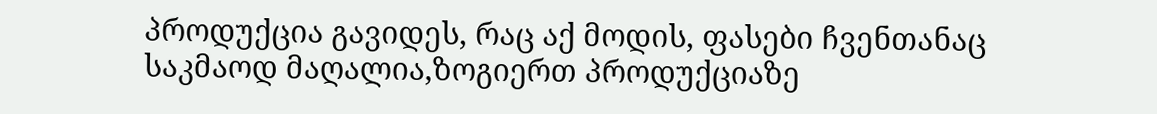პროდუქცია გავიდეს, რაც აქ მოდის, ფასები ჩვენთანაც საკმაოდ მაღალია,ზოგიერთ პროდუქციაზე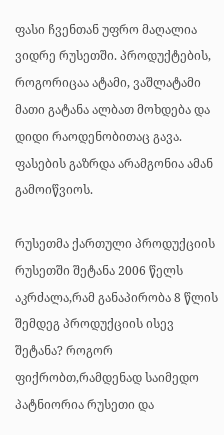ფასი ჩვენთან უფრო მაღალია ვიდრე რუსეთში. პროდუქტების, როგორიცაა ატამი, ვაშლატამი მათი გატანა ალბათ მოხდება და დიდი რაოდენობითაც გავა. ფასების გაზრდა არამგონია ამან გამოიწვიოს.

რუსეთმა ქართული პროდუქციის რუსეთში შეტანა 2006 წელს აკრძალა,რამ განაპირობა 8 წლის შემდეგ პროდუქციის ისევ შეტანა? როგორ ფიქრობთ,რამდენად საიმედო პატნიორია რუსეთი და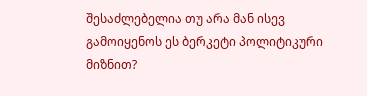შესაძლებელია თუ არა მან ისევ გამოიყენოს ეს ბერკეტი პოლიტიკური მიზნით?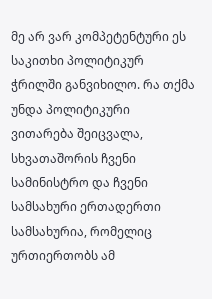მე არ ვარ კომპეტენტური ეს საკითხი პოლიტიკურ ჭრილში განვიხილო. რა თქმა უნდა პოლიტიკური ვითარება შეიცვალა, სხვათაშორის ჩვენი სამინისტრო და ჩვენი სამსახური ერთადერთი სამსახურია, რომელიც ურთიერთობს ამ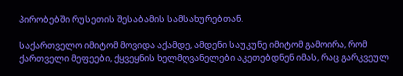პირობებში რუსეთის შესაბამის სამსახურებთან.

საქართველო იმიტომ მოვიდა აქამდე, ამდენი საუკუნე იმიტომ გამოირა, რომ ქართველი მეფეები, ქყვეყნის ხელმღვანელები აკეთებდნენ იმას, რაც გარკვეულ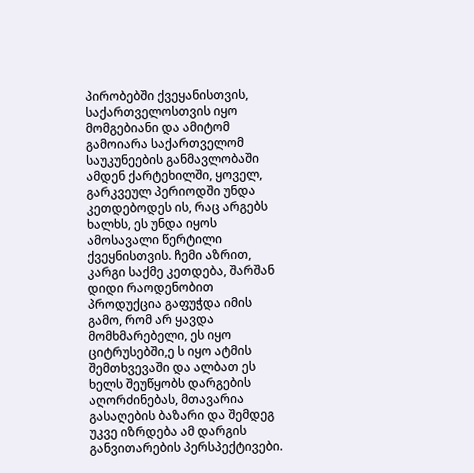პირობებში ქვეყანისთვის, საქართველოსთვის იყო მომგებიანი და ამიტომ გამოიარა საქართველომ საუკუნეების განმავლობაში ამდენ ქარტეხილში, ყოველ, გარკვეულ პერიოდში უნდა კეთდებოდეს ის, რაც არგებს ხალხს, ეს უნდა იყოს ამოსავალი წერტილი ქვეყნისთვის. ჩემი აზრით, კარგი საქმე კეთდება, შარშან დიდი რაოდენობით პროდუქცია გაფუჭდა იმის გამო, რომ არ ყავდა მომხმარებელი, ეს იყო ციტრუსებში,ე ს იყო ატმის შემთხვევაში და ალბათ ეს ხელს შეუწყობს დარგების აღორძინებას, მთავარია გასაღების ბაზარი და შემდეგ უკვე იზრდება ამ დარგის განვითარების პერსპექტივები.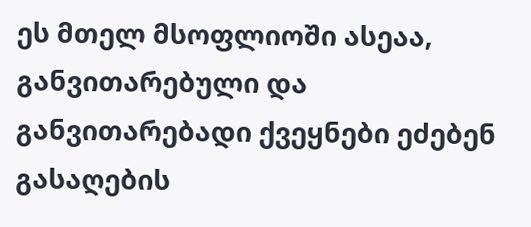ეს მთელ მსოფლიოში ასეაა, განვითარებული და განვითარებადი ქვეყნები ეძებენ გასაღების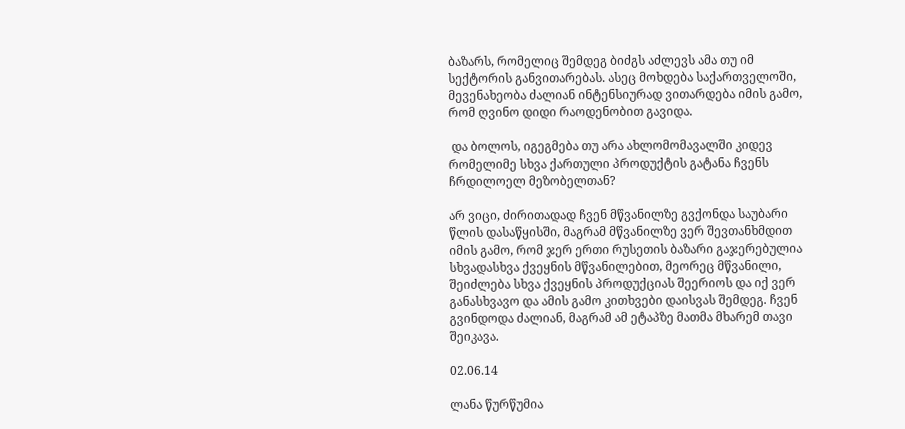ბაზარს, რომელიც შემდეგ ბიძგს აძლევს ამა თუ იმ სექტორის განვითარებას. ასეც მოხდება საქართველოში, მევენახეობა ძალიან ინტენსიურად ვითარდება იმის გამო, რომ ღვინო დიდი რაოდენობით გავიდა.

 და ბოლოს, იგეგმება თუ არა ახლომომავალში კიდევ რომელიმე სხვა ქართული პროდუქტის გატანა ჩვენს ჩრდილოელ მეზობელთან?

არ ვიცი, ძირითადად ჩვენ მწვანილზე გვქონდა საუბარი წლის დასაწყისში, მაგრამ მწვანილზე ვერ შევთანხმდით იმის გამო, რომ ჯერ ერთი რუსეთის ბაზარი გაჯერებულია სხვადასხვა ქვეყნის მწვანილებით, მეორეც მწვანილი, შეიძლება სხვა ქვეყნის პროდუქციას შეერიოს და იქ ვერ განასხვავო და ამის გამო კითხვები დაისვას შემდეგ. ჩვენ გვინდოდა ძალიან, მაგრამ ამ ეტაპზე მათმა მხარემ თავი შეიკავა.

02.06.14

ლანა წურწუმია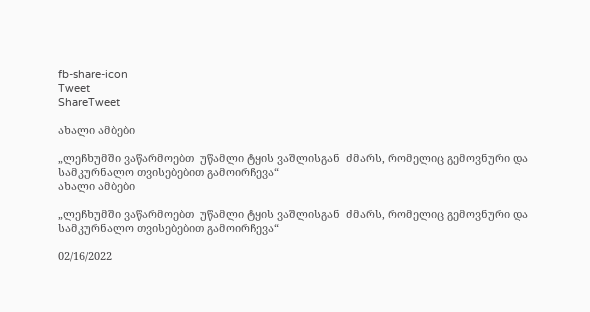fb-share-icon
Tweet
ShareTweet

ახალი ამბები

„ლეჩხუმში ვაწარმოებთ  უწამლი ტყის ვაშლისგან  ძმარს, რომელიც გემოვნური და სამკურნალო თვისებებით გამოირჩევა“
ახალი ამბები

„ლეჩხუმში ვაწარმოებთ  უწამლი ტყის ვაშლისგან  ძმარს, რომელიც გემოვნური და სამკურნალო თვისებებით გამოირჩევა“

02/16/2022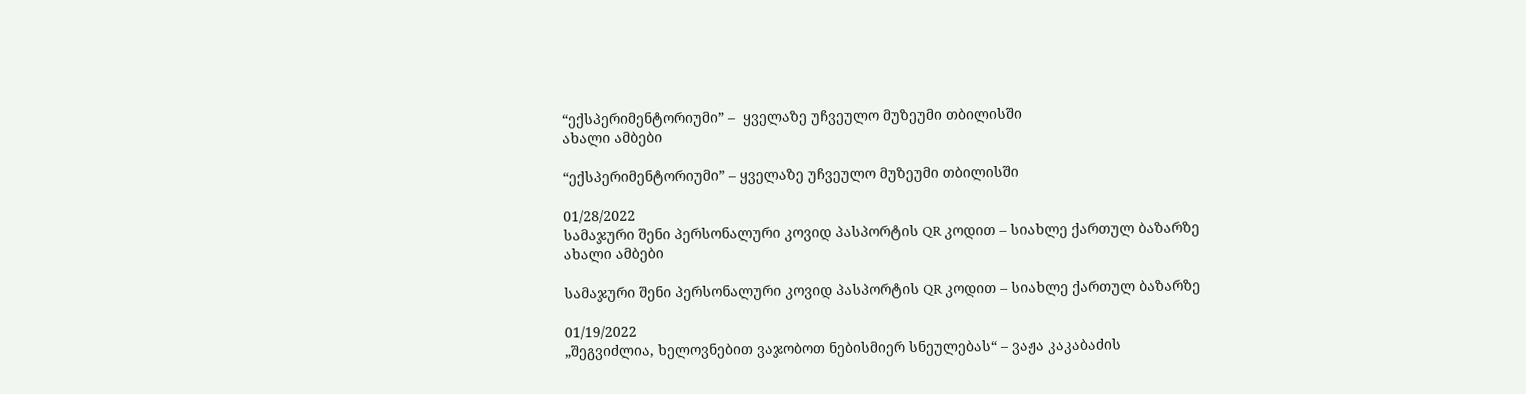“ექსპერიმენტორიუმი” –  ყველაზე უჩვეულო მუზეუმი თბილისში
ახალი ამბები

“ექსპერიმენტორიუმი” – ყველაზე უჩვეულო მუზეუმი თბილისში

01/28/2022
სამაჯური შენი პერსონალური კოვიდ პასპორტის QR კოდით – სიახლე ქართულ ბაზარზე
ახალი ამბები

სამაჯური შენი პერსონალური კოვიდ პასპორტის QR კოდით – სიახლე ქართულ ბაზარზე

01/19/2022
„შეგვიძლია, ხელოვნებით ვაჯობოთ ნებისმიერ სნეულებას“ – ვაჟა კაკაბაძის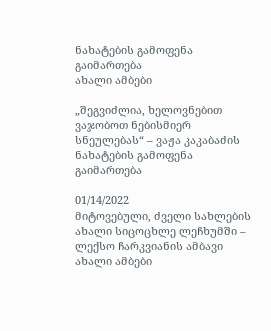ნახატების გამოფენა გაიმართება
ახალი ამბები

„შეგვიძლია, ხელოვნებით ვაჯობოთ ნებისმიერ სნეულებას“ – ვაჟა კაკაბაძის ნახატების გამოფენა გაიმართება

01/14/2022
მიტოვებული, ძველი სახლების ახალი სიცოცხლე ლეჩხუმში – ლექსო ჩარკვიანის ამბავი
ახალი ამბები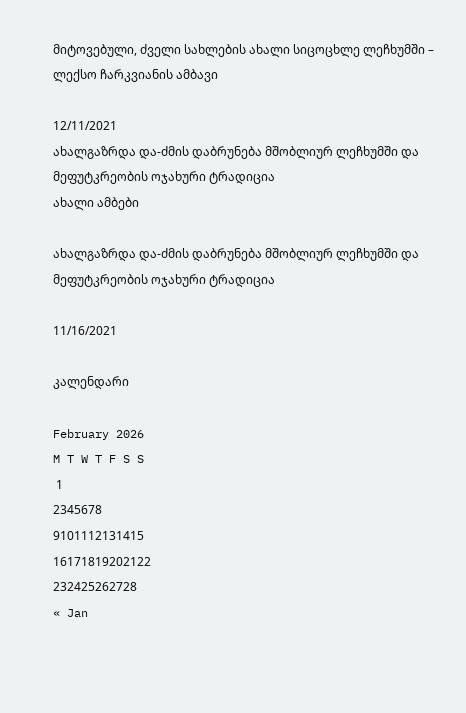მიტოვებული, ძველი სახლების ახალი სიცოცხლე ლეჩხუმში – ლექსო ჩარკვიანის ამბავი

12/11/2021
ახალგაზრდა და-ძმის დაბრუნება მშობლიურ ლეჩხუმში და მეფუტკრეობის ოჯახური ტრადიცია
ახალი ამბები

ახალგაზრდა და-ძმის დაბრუნება მშობლიურ ლეჩხუმში და მეფუტკრეობის ოჯახური ტრადიცია

11/16/2021

კალენდარი

February 2026
M T W T F S S
 1
2345678
9101112131415
16171819202122
232425262728
« Jan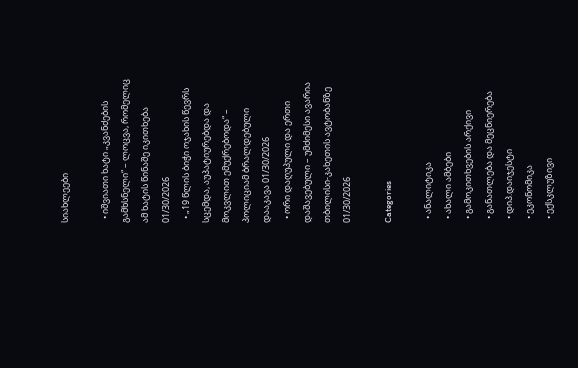სიახლეები

  • იშვიათი ხატი „კვანძების გამხსნელი“ – ლოცვა, რომელიც ამ ხატის წინაშე იკითხება 01/30/2026
  • „19 წლის ბიჭი ოჯახის წევრს სცემდა, აუპატიურებდა და მოკვლით ემუქრებოდა“ – პოლიციამ ბრალდებული დააკავა 01/30/2026
  • ორი დაღუპული და ერთი დაშავებული – უმძიმესი ავარია თბილისი-კახეთის ავტობანზე 01/30/2026

Categories

  • ანალიტიკა
  • ახალი ამბები
  • გამოკითხვების არქივი
  • განათლება და მეცნიერება
  • დიპ.დაიჯესტი
  • ეკონომიკა
  • ექსკლუზივი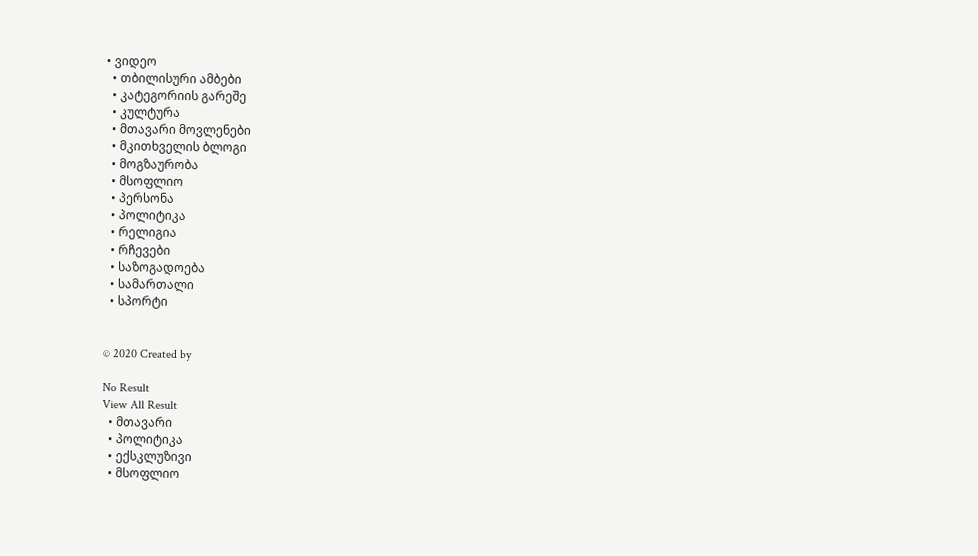• ვიდეო
  • თბილისური ამბები
  • კატეგორიის გარეშე
  • კულტურა
  • მთავარი მოვლენები
  • მკითხველის ბლოგი
  • მოგზაურობა
  • მსოფლიო
  • პერსონა
  • პოლიტიკა
  • რელიგია
  • რჩევები
  • საზოგადოება
  • სამართალი
  • სპორტი


© 2020 Created by

No Result
View All Result
  • მთავარი
  • პოლიტიკა
  • ექსკლუზივი
  • მსოფლიო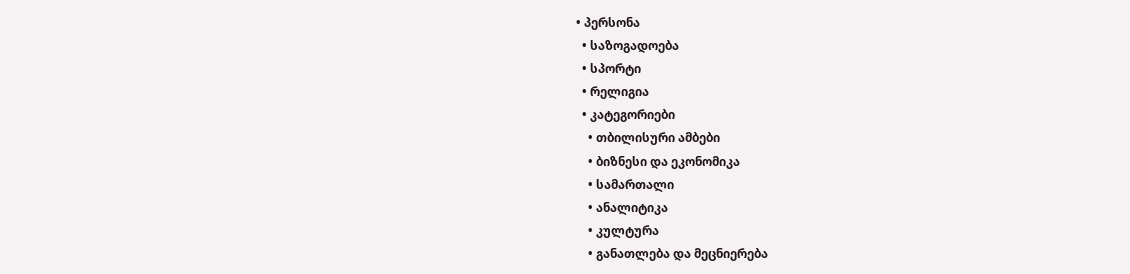• პერსონა
  • საზოგადოება
  • სპორტი
  • რელიგია
  • კატეგორიები
    • თბილისური ამბები
    • ბიზნესი და ეკონომიკა
    • სამართალი
    • ანალიტიკა
    • კულტურა
    • განათლება და მეცნიერება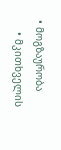• მოგზაურობა
    • მკითხველის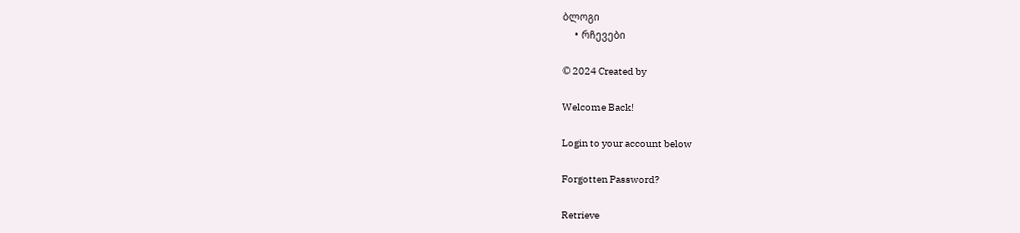ბლოგი
    • რჩევები

© 2024 Created by

Welcome Back!

Login to your account below

Forgotten Password?

Retrieve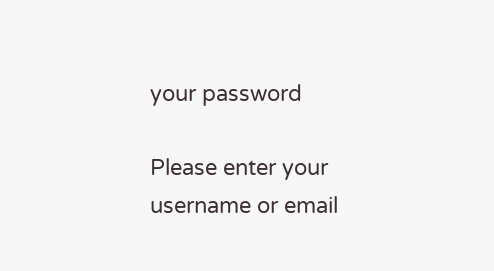your password

Please enter your username or email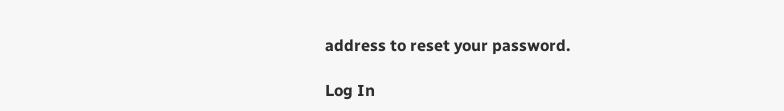address to reset your password.

Log In